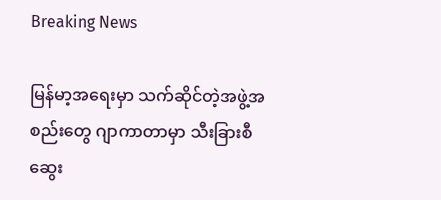Breaking News

မြန်မာ့အရေးမှာ သက်ဆိုင်တဲ့အဖွဲ့အစည်းတွေ ဂျာကာတာမှာ သီးခြားစီဆွေး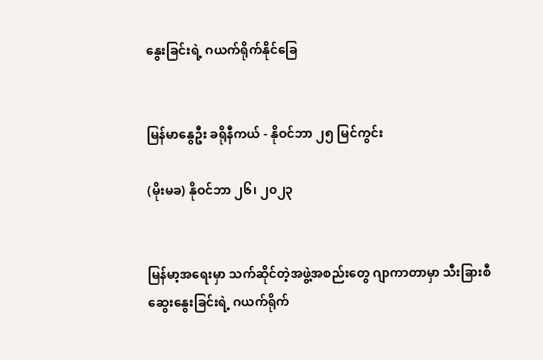နွေးခြင်းရဲ့ ဂယက်ရိုက်နိုင်ခြေ


မြန်မာနွေဦး ခရိုနီကယ် - နိုဝင်ဘာ ၂၅ မြင်ကွင်း

(မိုးမခ) နိုဝင်ဘာ ၂၆၊ ၂၀၂၃


မြန်မာ့အရေးမှာ သက်ဆိုင်တဲ့အဖွဲ့အစည်းတွေ ဂျာကာတာမှာ သီးခြားစီဆွေးနွေးခြင်းရဲ့ ဂယက်ရိုက်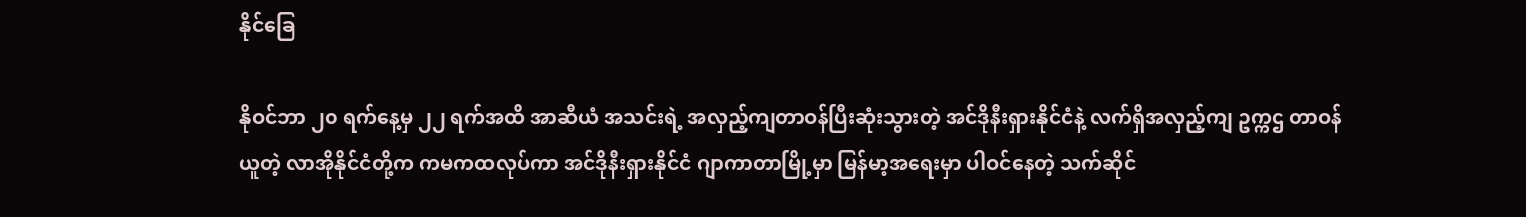နိုင်ခြေ

နိုဝင်ဘာ ၂၀ ရက်နေ့မှ ၂၂ ရက်အထိ အာဆီယံ အသင်းရဲ့ အလှည့်ကျတာဝန်ပြီးဆုံးသွားတဲ့ အင်ဒိုနီးရှားနိုင်ငံနဲ့ လက်ရှိအလှည့်ကျ ဥက္ကဌ တာဝန်ယူတဲ့ လာအိုနိုင်ငံတို့က ကမကထလုပ်ကာ အင်ဒိုနီးရှားနိုင်ငံ ဂျာကာတာမြို့မှာ မြန်မာ့အရေးမှာ ပါဝင်နေတဲ့ သက်ဆိုင်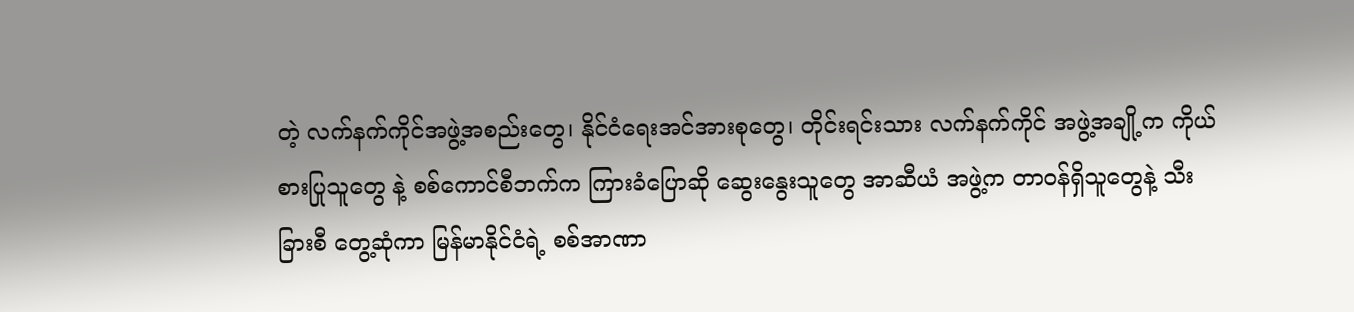တဲ့ လက်နက်ကိုင်အဖွဲ့အစည်းတွေ၊ နိုင်ငံရေးအင်အားစုတွေ၊ တိုင်းရင်းသား လက်နက်ကိုင် အဖွဲ့အချို့က ကိုယ်စားပြုသူတွေ နဲ့ စစ်ကောင်စီဘက်က ကြားခံပြောဆို ဆွေးနွေးသူတွေ အာဆီယံ အဖွဲ့က တာဝန်ရှိသူတွေနဲ့ သီးခြားစီ တွေ့ဆုံကာ မြန်မာနိုင်ငံရဲ့ စစ်အာဏာ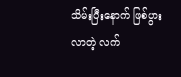သိမ်းပြီးနောက် ဖြစ်ပွားလာတဲ့ လက်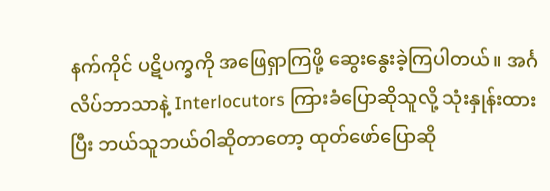နက်ကိုင် ပဋိပက္ခကို အဖြေရှာကြဖို့ ဆွေးနွေးခဲ့ကြပါတယ်။ အင်္ဂလိပ်ဘာသာနဲ့ Interlocutors ကြားခံပြောဆိုသူလို့ သုံးနှုန်းထားပြီး ဘယ်သူဘယ်ဝါဆိုတာတော့ ထုတ်ဖော်ပြောဆို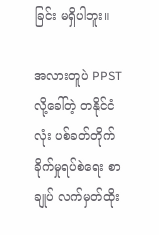ခြင်း မရှိပါဘူး။

အလားတူပဲ PPST လို့ခေါ်တဲ့ တနိုင်ငံလုံး ပစ်ခတ်တိုက်ခိုက်မှုရပ်စဲရေး စာချုပ် လက်မှတ်ထိုး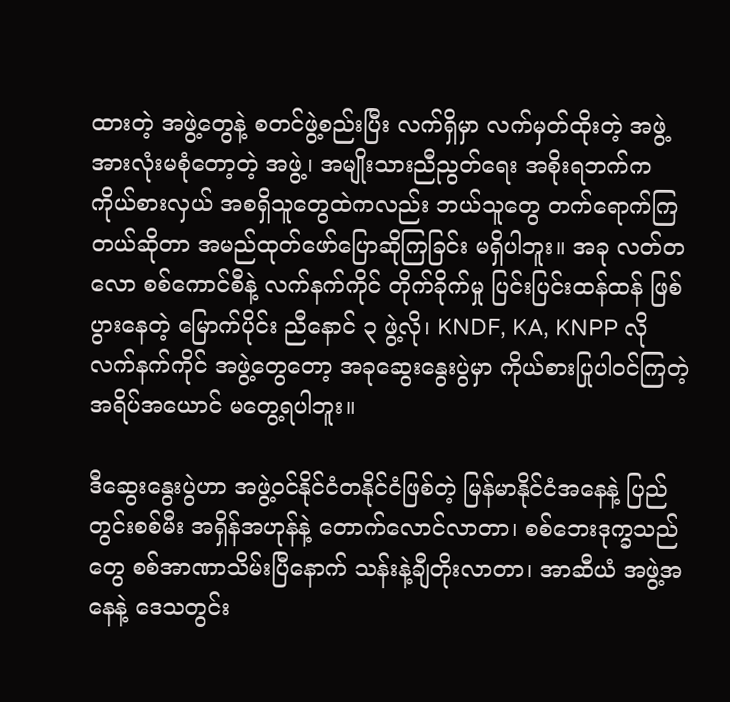ထားတဲ့ အဖွဲ့တွေနဲ့ စတင်ဖွဲ့စည်းပြီး လက်ရှိမှာ လက်မှတ်ထိုးတဲ့ အဖွဲ့အားလုံးမစုံတော့တဲ့ အဖွဲ့၊ အမျိုးသားညီညွတ်ရေး အစိုးရဘက်က ကိုယ်စားလှယ် အစရှိသူတွေထဲကလည်း ဘယ်သူတွေ တက်ရောက်ကြတယ်ဆိုတာ အမည်ထုတ်ဖော်ပြောဆိုကြခြင်း မရှိပါဘူး။ အခု လတ်တလော စစ်ကောင်စီနဲ့ လက်နက်ကိုင် တိုက်ခိုက်မှု ပြင်းပြင်းထန်ထန် ဖြစ်ပွားနေတဲ့ မြောက်ပိုင်း ညီနောင် ၃ ဖွဲ့လို၊ KNDF, KA, KNPP လို လက်နက်ကိုင် အဖွဲ့တွေတော့ အခုဆွေးနွေးပွဲမှာ ကိုယ်စားပြုပါဝင်ကြတဲ့ အရိပ်အယောင် မတွေ့ရပါဘူး။

ဒီဆွေးနွေးပွဲဟာ အဖွဲ့ဝင်နိုင်ငံတနိုင်ငံဖြစ်တဲ့ မြန်မာနိုင်ငံအနေနဲ့ ပြည်တွင်းစစ်မီး အရှိန်အဟုန်နဲ့ တောက်လောင်လာတာ၊ စစ်ဘေးဒုက္ခသည်တွေ စစ်အာဏာသိမ်းပြီနောက် သန်းနဲ့ချီတိုးလာတာ၊ အာဆီယံ အဖွဲ့အနေနဲ့ ဒေသတွင်း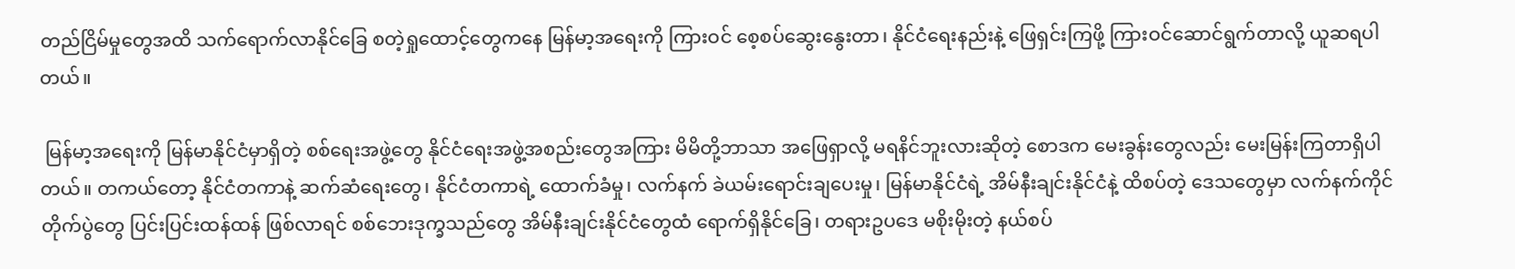တည်ငြိမ်မှုတွေအထိ သက်ရောက်လာနိုင်ခြေ စတဲ့ရှုထောင့်တွေကနေ မြန်မာ့အရေးကို ကြားဝင် စေ့စပ်ဆွေးနွေးတာ၊ နိုင်ငံရေးနည်းနဲ့ ဖြေရှင်းကြဖို့ ကြားဝင်ဆောင်ရွက်တာလို့ ယူဆရပါတယ်။

 မြန်မာ့အရေးကို မြန်မာနိုင်ငံမှာရှိတဲ့ စစ်ရေးအဖွဲ့တွေ နိုင်ငံရေးအဖွဲ့အစည်းတွေအကြား မိမိတို့ဘာသာ အဖြေရှာလို့ မရနိင်ဘူးလားဆိုတဲ့ စောဒက မေးခွန်းတွေလည်း မေးမြန်းကြတာရှိပါတယ်။ တကယ်တော့ နိုင်ငံတကာနဲ့ ဆက်ဆံရေးတွေ၊ နိုင်ငံတကာရဲ့ ထောက်ခံမှု၊ လက်နက် ခဲယမ်းရောင်းချပေးမှု၊ မြန်မာနိုင်ငံရဲ့ အိမ်နီးချင်းနိုင်ငံနဲ့ ထိစပ်တဲ့ ဒေသတွေမှာ လက်နက်ကိုင် တိုက်ပွဲတွေ ပြင်းပြင်းထန်ထန် ဖြစ်လာရင် စစ်ဘေးဒုက္ခသည်တွေ အိမ်နီးချင်းနိုင်ငံတွေထံ ရောက်ရှိနိုင်ခြေ၊ တရားဥပဒေ မစိုးမိုးတဲ့ နယ်စပ်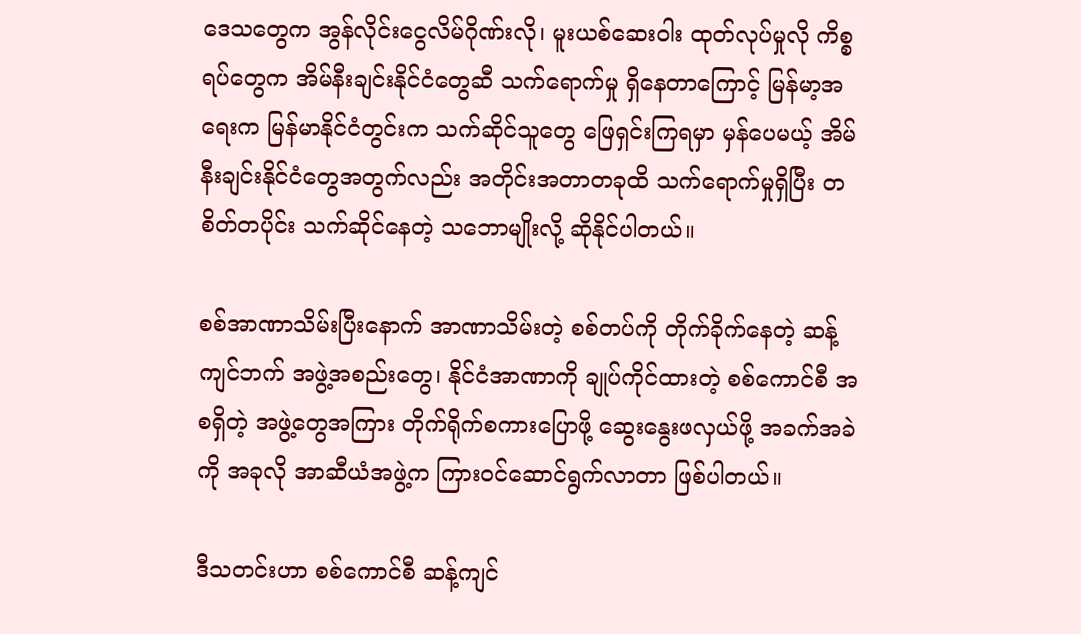ဒေသတွေက အွန်လိုင်းငွေလိမ်ဂိုဏ်းလို၊ မူးယစ်ဆေးဝါး ထုတ်လုပ်မှုလို ကိစ္စရပ်တွေက အိမ်နီးချင်းနိုင်ငံတွေဆီ သက်ရောက်မှု ရှိနေတာကြောင့် မြန်မာ့အရေးက မြန်မာနိုင်ငံတွင်းက သက်ဆိုင်သူတွေ ဖြေရှင်းကြရမှာ မှန်ပေမယ့် အိမ်နီးချင်းနိုင်ငံတွေအတွက်လည်း အတိုင်းအတာတခုထိ သက်ရောက်မှုရှိပြီး တစိတ်တပိုင်း သက်ဆိုင်နေတဲ့ သဘောမျိုးလို့ ဆိုနိုင်ပါတယ်။

စစ်အာဏာသိမ်းပြီးနောက် အာဏာသိမ်းတဲ့ စစ်တပ်ကို တိုက်ခိုက်နေတဲ့ ဆန့်ကျင်ဘက် အဖွဲ့အစည်းတွေ၊ နိုင်ငံအာဏာကို ချုပ်ကိုင်ထားတဲ့ စစ်ကောင်စီ အစရှိတဲ့ အဖွဲ့တွေအကြား တိုက်ရိုက်စကားပြောဖို့ ဆွေးနွေးဖလှယ်ဖို့ အခက်အခဲကို အခုလို အာဆီယံအဖွဲ့က ကြားဝင်ဆောင်ရွက်လာတာ ဖြစ်ပါတယ်။

ဒီသတင်းဟာ စစ်ကောင်စီ ဆန့်ကျင်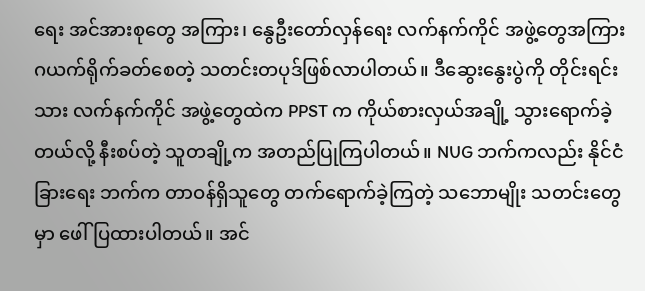ရေး အင်အားစုတွေ အကြား၊ နွေဦးတော်လှန်ရေး လက်နက်ကိုင် အဖွဲ့တွေအကြား ဂယက်ရိုက်ခတ်စေတဲ့ သတင်းတပုဒ်ဖြစ်လာပါတယ်။ ဒီဆွေးနွေးပွဲကို တိုင်းရင်းသား လက်နက်ကိုင် အဖွဲ့တွေထဲက PPST က ကိုယ်စားလှယ်အချို့ သွားရောက်ခဲ့တယ်လို့ နီးစပ်တဲ့ သူတချို့က အတည်ပြုကြပါတယ်။ NUG ဘက်ကလည်း နိုင်ငံခြားရေး ဘက်က တာဝန်ရှိသူတွေ တက်ရောက်ခဲ့ကြတဲ့ သဘောမျိုး သတင်းတွေမှာ ဖေါ်ပြထားပါတယ်။ အင်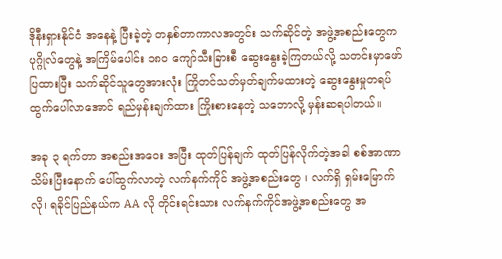ဒိုနီးရှားနိုင်ငံ အနေနဲ့ ပြီးခဲ့တဲ့ တနှစ်တာကာလအတွင်း သက်ဆိုင်တဲ့ အဖွဲ့အစည်းတွေက ပုဂ္ဂိုလ်တွေနဲ့ အကြိမ်ပေါင်း ၁၈၀ ကျော်သီးခြားစီ ဆွေးနွေးခဲ့ကြတယ်လို့ သတင်းမှာဖော်ပြထားပြီး သက်ဆိုင်သူတွေအားလုံး ကြိုတင်သတ်မှတ်ချက်မထားတဲ့ ဆွေးနွေးမှုတရပ် ထွက်ပေါ်လာအောင် ရည်မှန်းချက်ထား ကြိုးစားနေတဲ့ သဘောလို့ မှန်းဆရပါတယ်။

အခု ၃ ရက်တာ အစည်းအဝေး အပြီး ထုတ်ပြန်ချက် ထုတ်ပြန်လိုက်တဲ့အခါ စစ်အာဏာသိမ်းပြီးနောက် ပေါ်ထွက်လာတဲ့ လက်နက်ကိုင် အဖွဲ့အစည်းတွေ ၊ လက်ရှိ ရှမ်းမြောက်လို၊ ရခိုင်ပြည်နယ်က AA လို တိုင်းရင်းသား လက်နက်ကိုင်အဖွဲ့အစည်းတွေ အ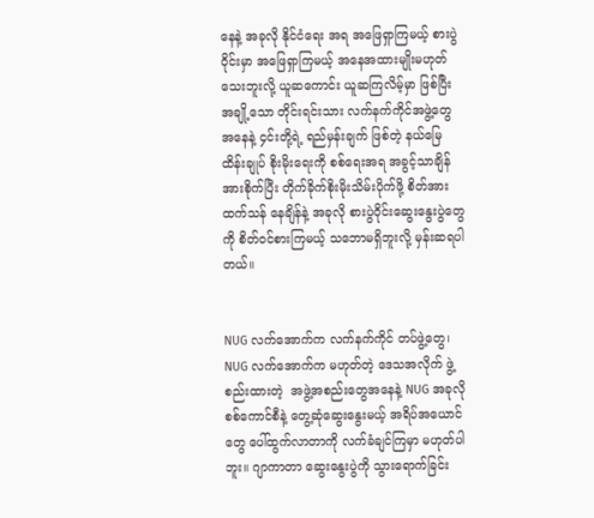နေနဲ့ အခုလို နိုင်ငံရေး အရ အဖြေရှာကြမယ့် စားပွဲဝိုင်းမှာ အဖြေရှာကြမယ့် အနေအထားမျိုးမဟုတ်သေးဘူးလို့ ယူဆကောင်း ယူဆကြလိမ့်မှာ ဖြစ်ပြီးအချို့သော တိုင်းရင်းသား လက်နက်ကိုင်အဖွဲ့တွေ အနေနဲ့ ၄င်းတို့ရဲ့ ရည်မှန်းချက် ဖြစ်တဲ့ နယ်မြေထိန်းချုပ် စိုးမိုးရေးကို စစ်ရေးအရ အခွင့်သာချိန်အားစိုက်ပြီး တိုက်ခိုက်စိုးမိုးသိမ်းပိုက်ဖို့ စိတ်အားထက်သန် နေချိန်နဲ့ အခုလို စားပွဲဝိုင်းဆွေးနွေးပွဲတွေကို စိတ်ဝင်စားကြမယ့် သဘောမရှိဘူးလို့ မှန်းဆရပါတယ်။


NUG လက်အောက်က လက်နက်ကိုင် တပ်ဖွဲ့တွေ၊ NUG လက်အောက်က မဟုတ်တဲ့ ဒေသအလိုက် ဖွဲ့စည်းထားတဲ့  အဖွဲ့အစည်းတွေအနေနဲ့ NUG အခုလို စစ်ကောင်စီနဲ့ တွေ့ဆုံဆွေးနွေးမယ့် အရိပ်အယောင်တွေ ပေါ်ထွက်လာတာကို လက်ခံချင်ကြမှာ မဟုတ်ပါဘူး။ ဂျာကာတာ ဆွေးနွေးပွဲကို သွားရောက်ခြင်း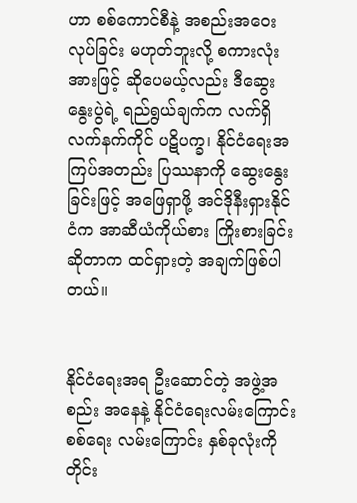ဟာ စစ်ကောင်စီနဲ့ အစည်းအဝေးလုပ်ခြင်း မဟုတ်ဘူးလို့ စကားလုံးအားဖြင့် ဆိုပေမယ့်လည်း ဒီဆွေးနွေးပွဲရဲ့ ရည်ရွယ်ချက်က လက်ရှိလက်နက်ကိုင် ပဋိပက္ခ၊ နိုင်ငံရေးအကြပ်အတည်း ပြဿနာကို ဆွေးနွေးခြင်းဖြင့် အဖြေရှာဖို့ အင်ဒိုနီးရှားနိုင်ငံက အာဆီယံကိုယ်စား ကြိုးစားခြင်း ဆိုတာက ထင်ရှားတဲ့ အချက်ဖြစ်ပါတယ်။


နိုင်ငံရေးအရ ဦးဆောင်တဲ့ အဖွဲ့အစည်း အနေနဲ့ နိုင်ငံရေးလမ်းကြောင်း စစ်ရေး လမ်းကြောင်း နှစ်ခုလုံးကို တိုင်း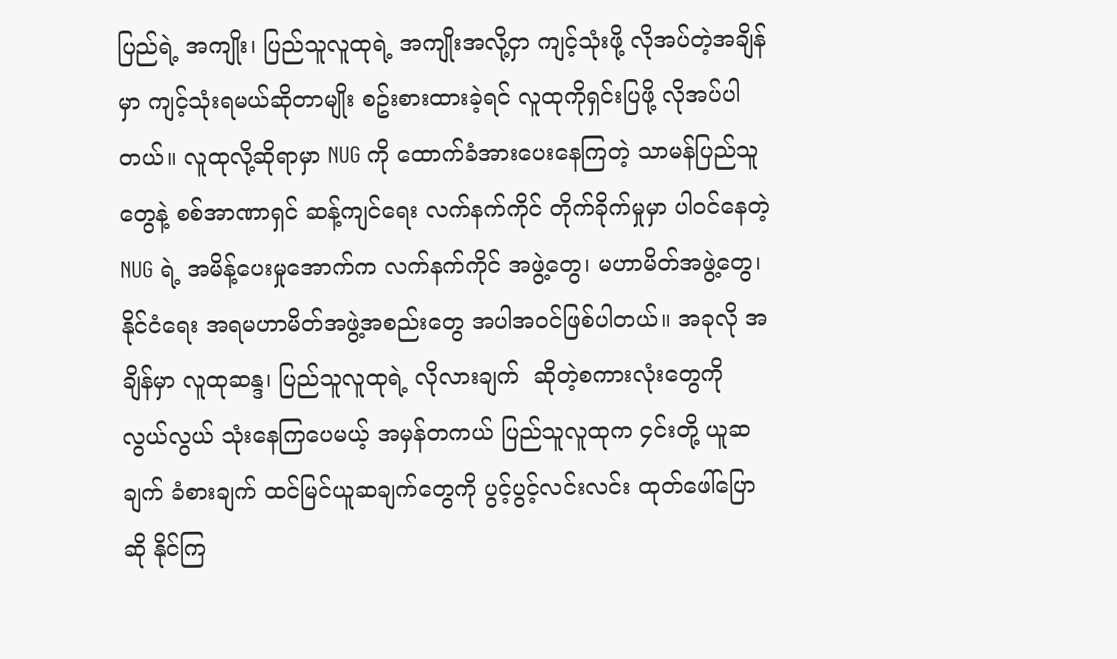ပြည်ရဲ့ အကျိုး၊ ပြည်သူလူထုရဲ့ အကျိုးအလို့ငှာ ကျင့်သုံးဖို့ လိုအပ်တဲ့အချိန်မှာ ကျင့်သုံးရမယ်ဆိုတာမျိုး စဥ်းစားထားခဲ့ရင် လူထုကိုရှင်းပြဖို့ လိုအပ်ပါတယ်။ လူထုလို့ဆိုရာမှာ NUG ကို ထောက်ခံအားပေးနေကြတဲ့ သာမန်ပြည်သူတွေနဲ့ စစ်အာဏာရှင် ဆန့်ကျင်ရေး လက်နက်ကိုင် တိုက်ခိုက်မှုမှာ ပါဝင်နေတဲ့ NUG ရဲ့ အမိန့်ပေးမှုအောက်က လက်နက်ကိုင် အဖွဲ့တွေ၊ မဟာမိတ်အဖွဲ့တွေ၊ နိုင်ငံရေး အရမဟာမိတ်အဖွဲ့အစည်းတွေ အပါအဝင်ဖြစ်ပါတယ်။ အခုလို အချိန်မှာ လူထုဆန္ဒ၊ ပြည်သူလူထုရဲ့ လိုလားချက်  ဆိုတဲ့စကားလုံးတွေကို လွယ်လွယ် သုံးနေကြပေမယ့် အမှန်တကယ် ပြည်သူလူထုက ၄င်းတို့ ယူဆချက် ခံစားချက် ထင်မြင်ယူဆချက်တွေကို ပွင့်ပွင့်လင်းလင်း ထုတ်ဖေါ်ပြောဆို နိုင်ကြ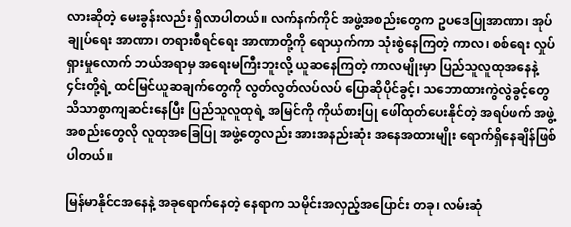လားဆိုတဲ့ မေးခွန်းလည်း ရှိလာပါတယ်။ လက်နက်ကိုင် အဖွဲ့အစည်းတွေက ဥပဒေပြုအာဏာ၊ အုပ်ချုပ်ရေး အာဏာ၊ တရားစီရင်ရေး အာဏာတို့ကို ရောယှက်ကာ သုံးစွဲနေကြတဲ့ ကာလ၊ စစ်ရေး လှုပ်ရှားမှုလောက် ဘယ်အရာမှ အရေးမကြီးဘူးလို့ ယူဆနေကြတဲ့ ကာလမျိုးမှာ ပြည်သူလူထုအနေနဲ့ ၄င်းတို့ရဲ့ ထင်မြင်ယူဆချက်တွေကို လွတ်လွတ်လပ်လပ် ပြောဆိုပိုင်ခွင့်၊ သဘောထားကွဲလွဲခွင့်တွေ သိသာစွာကျဆင်းနေပြီး ပြည်သူလူထုရဲ့ အမြင်ကို ကိုယ်စားပြု ဖေါ်ထုတ်ပေးနိုင်တဲ့ အရပ်ဖက် အဖွဲ့အစည်းတွေလို လူထုအခြေပြု အဖွဲ့တွေလည်း အားအနည်းဆုံး အနေအထားမျိုး ရောက်ရှိနေချိန်ဖြစ်ပါတယ်။

မြန်မာနိုင်ငအနေနဲ့ အခုရောက်နေတဲ့ နေရာက သမိုင်းအလှည့်အပြောင်း တခု၊ လမ်းဆုံ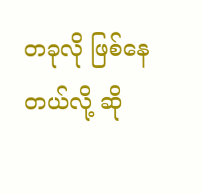တခုလို ဖြစ်နေတယ်လို့ ဆို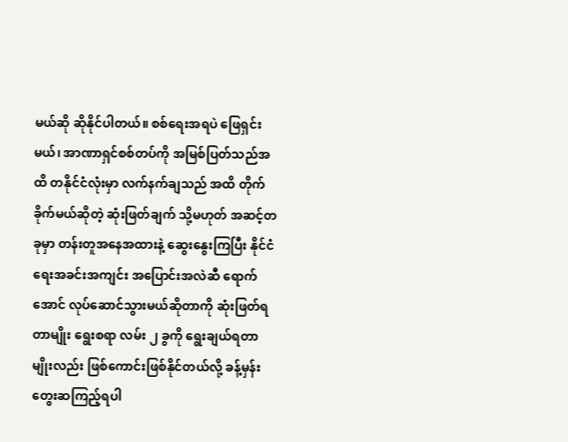မယ်ဆို ဆိုနိုင်ပါတယ်။ စစ်ရေးအရပဲ ဖြေရှင်းမယ်၊ အာဏာရှင်စစ်တပ်ကို အမြစ်ပြတ်သည်အထိ တနိုင်ငံလုံးမှာ လက်နက်ချသည် အထိ တိုက်ခိုက်မယ်ဆိုတဲ့ ဆုံးဖြတ်ချက် သို့မဟုတ် အဆင့်တခုမှာ တန်းတူအနေအထားနဲ့ ဆွေးနွေးကြပြီး နိုင်ငံရေးအခင်းအကျင်း အပြောင်းအလဲဆီ ရောက်အောင် လုပ်ဆောင်သွားမယ်ဆိုတာကို ဆုံးဖြတ်ရတာမျိုး ရွေးစရာ လမ်း ၂ ခွကို ရွေးချယ်ရတာမျိုးလည်း ဖြစ်ကောင်းဖြစ်နိုင်တယ်လို့ ခန့်မှန်းတွေးဆကြည့်ရပါ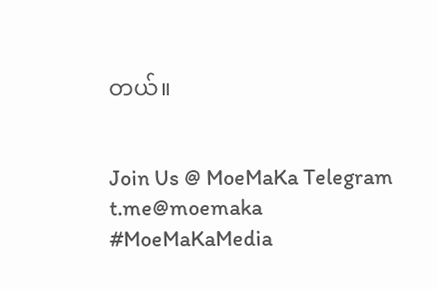တယ်။


Join Us @ MoeMaKa Telegram
t.me@moemaka
#MoeMaKaMedia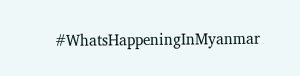#WhatsHappeningInMyanmar